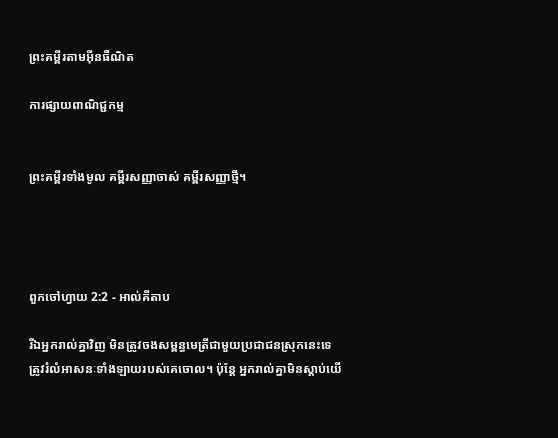ព្រះគម្ពីរតាមអ៊ីនធឺណិត

ការផ្សាយពាណិជ្ជកម្ម


ព្រះគម្ពីរទាំងមូល គម្ពីរសញ្ញាចាស់ គម្ពីរសញ្ញាថ្មី។




ពួកចៅ‌ហ្វាយ 2:2 - អាល់គីតាប

រីឯអ្នករាល់គ្នាវិញ មិនត្រូវចងសម្ពន្ធ‌មេត្រីជាមួយប្រជា‌ជនស្រុកនេះទេ ត្រូវរំលំអាសនៈទាំង‌ឡាយរបស់គេចោល។ ប៉ុន្តែ អ្នករាល់គ្នាមិនស្តាប់យើ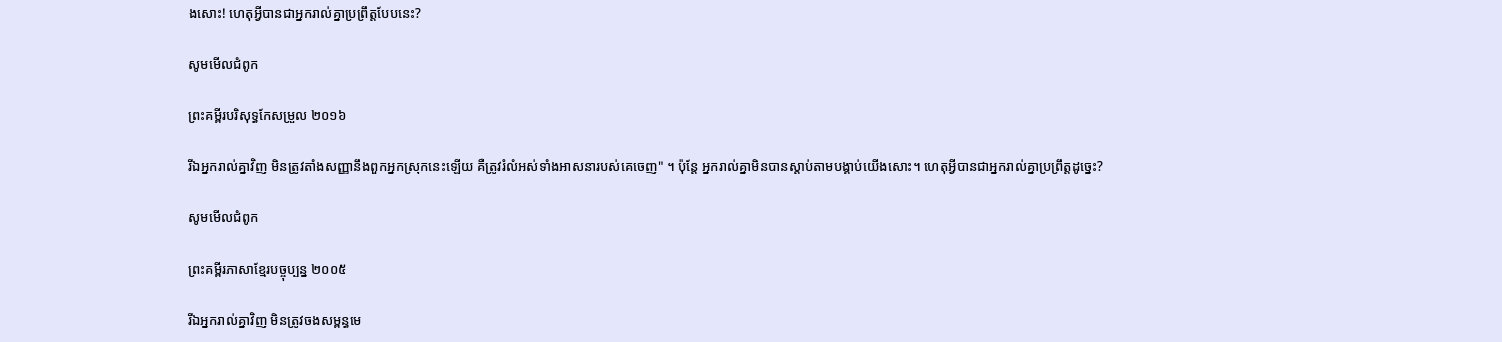ងសោះ! ហេតុអ្វីបានជាអ្នករាល់គ្នាប្រព្រឹត្តបែបនេះ?

សូមមើលជំពូក

ព្រះគម្ពីរបរិសុទ្ធកែសម្រួល ២០១៦

រីឯអ្នករាល់គ្នាវិញ មិនត្រូវតាំងសញ្ញានឹងពួកអ្នកស្រុកនេះឡើយ គឺត្រូវរំលំអស់ទាំងអាសនារបស់គេចេញ" ។ ប៉ុន្ដែ អ្នករាល់គ្នាមិនបានស្តាប់តាមបង្គាប់យើងសោះ។ ហេតុអ្វីបានជាអ្នករាល់គ្នាប្រព្រឹត្តដូច្នេះ?

សូមមើលជំពូក

ព្រះគម្ពីរភាសាខ្មែរបច្ចុប្បន្ន ២០០៥

រីឯអ្នករាល់គ្នាវិញ មិនត្រូវចងសម្ពន្ធ‌មេ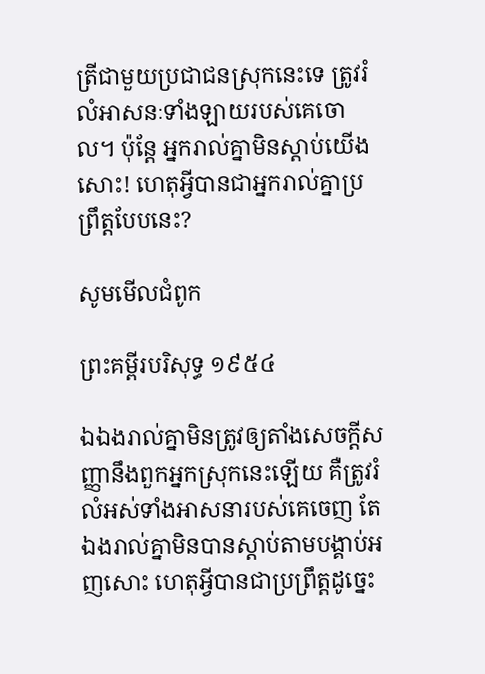ត្រីជាមួយប្រជា‌ជនស្រុកនេះទេ ត្រូវរំលំអាសនៈទាំង‌ឡាយរបស់គេចោល។ ប៉ុន្តែ អ្នករាល់គ្នាមិនស្ដាប់យើងសោះ! ហេតុអ្វីបានជាអ្នករាល់គ្នាប្រព្រឹត្តបែបនេះ?

សូមមើលជំពូក

ព្រះគម្ពីរបរិសុទ្ធ ១៩៥៤

ឯឯងរាល់គ្នាមិនត្រូវឲ្យតាំងសេចក្ដីសញ្ញានឹងពួកអ្នកស្រុកនេះឡើយ គឺត្រូវរំលំអស់ទាំងអាសនារបស់គេចេញ តែឯងរាល់គ្នាមិនបានស្តាប់តាមបង្គាប់អញសោះ ហេតុអ្វីបានជាប្រព្រឹត្តដូច្នេះ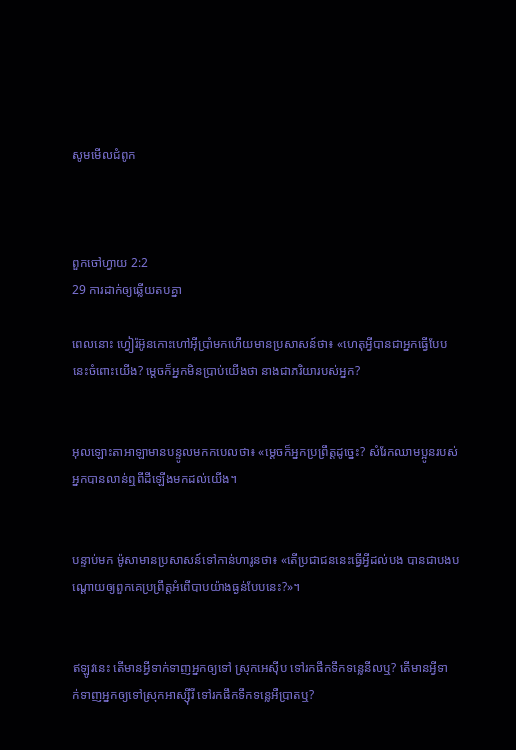សូមមើលជំពូក



ពួកចៅ‌ហ្វាយ 2:2
29 ការដាក់ឲ្យឆ្លើយតបគ្នា

ពេលនោះ ហ្វៀរ៉អ៊ូនកោះហៅអ៊ីប្រាំមកហើយមានប្រសាសន៍ថា៖ «ហេតុអ្វីបានជាអ្នកធ្វើបែបនេះចំពោះយើង? ម្តេចក៏អ្នកមិនប្រាប់យើងថា នាងជាភរិយារបស់អ្នក?


អុលឡោះ‌តាអាឡាមានបន្ទូលមកកបេលថា៖ «ម្តេចក៏អ្នកប្រព្រឹត្តដូច្នេះ? សំរែកឈាមប្អូនរបស់អ្នកបានលាន់ឮពីដីឡើងមកដល់យើង។


បន្ទាប់មក ម៉ូសាមានប្រសាសន៍ទៅកាន់ហារូនថា៖ «តើប្រជា‌ជននេះធ្វើអ្វីដល់បង បានជាបងបណ្តោយឲ្យពួកគេប្រព្រឹត្តអំពើបាបយ៉ាងធ្ងន់បែបនេះ?»។


ឥឡូវនេះ តើមានអ្វីទាក់‌ទាញអ្នកឲ្យទៅ ស្រុកអេស៊ីប ទៅរកផឹកទឹកទន្លេនីលឬ? តើមានអ្វីទាក់‌ទាញអ្នកឲ្យទៅស្រុកអាស្ស៊ីរី ទៅរកផឹកទឹកទន្លេអឺប្រាតឬ?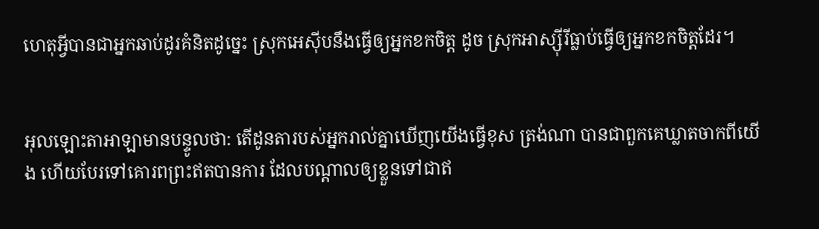ហេតុអ្វីបានជាអ្នកឆាប់ដូរគំនិតដូច្នេះ ស្រុកអេស៊ីបនឹងធ្វើឲ្យអ្នកខកចិត្ត ដូច ស្រុកអាស្ស៊ីរីធ្លាប់ធ្វើឲ្យអ្នកខកចិត្តដែរ។


អុលឡោះ‌តាអាឡាមានបន្ទូលថា: តើដូនតារបស់អ្នករាល់គ្នាឃើញយើងធ្វើខុស ត្រង់ណា បានជាពួកគេឃ្លាតចាកពីយើង ហើយបែរទៅគោរពព្រះឥតបានការ ដែលបណ្តាលឲ្យខ្លួនទៅជាឥ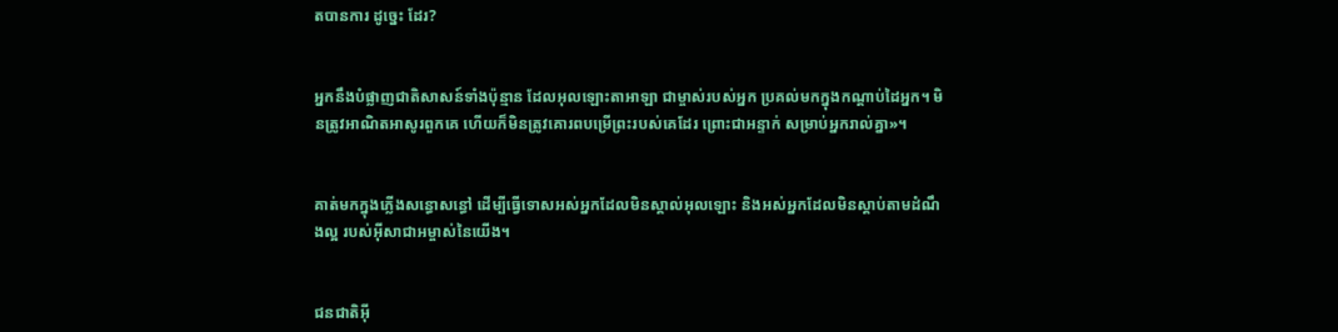តបានការ ដូច្នេះ ដែរ?


អ្នកនឹងបំផ្លាញជាតិសាសន៍ទាំងប៉ុន្មាន ដែលអុលឡោះ‌តាអាឡា ជាម្ចាស់របស់អ្នក ប្រគល់មកក្នុងកណ្តាប់ដៃអ្នក។ មិនត្រូវអាណិតអាសូរពួកគេ ហើយក៏មិនត្រូវគោរពបម្រើព្រះរបស់គេដែរ ព្រោះជាអន្ទាក់ សម្រាប់អ្នករាល់គ្នា»។


គាត់មកក្នុងភ្លើងសន្ធោ‌សន្ធៅ ដើម្បីធ្វើទោសអស់អ្នកដែលមិនស្គាល់អុលឡោះ និងអស់អ្នកដែលមិនស្ដាប់តាមដំណឹង‌ល្អ របស់អ៊ីសា‌ជាអម្ចាស់នៃយើង។


ជន‌ជាតិអ៊ី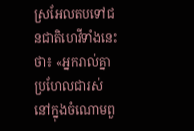ស្រ‌អែលតបទៅជន‌ជាតិហេវីទាំងនេះថា៖ «អ្នករាល់គ្នាប្រហែលជារស់នៅក្នុងចំណោមពួ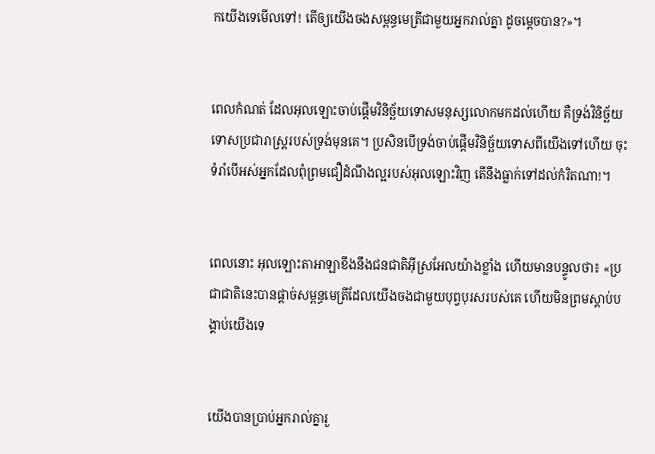កយើងទេមើលទៅ! តើឲ្យយើងចងសម្ពន្ធ‌មេត្រីជាមួយអ្នករាល់គ្នា ដូចម្តេចបាន?»។


ពេលកំណត់ ដែលអុលឡោះចាប់ផ្តើមវិនិច្ឆ័យទោសមនុស្សលោកមកដល់ហើយ គឺទ្រង់វិនិច្ឆ័យទោសប្រជា‌រាស្ដ្ររបស់ទ្រង់មុនគេ។ ប្រសិនបើទ្រង់ចាប់ផ្ដើមវិនិច្ឆ័យទោសពីយើងទៅហើយ ចុះទំរាំបើអស់អ្នកដែលពុំព្រមជឿដំណឹង‌ល្អរបស់អុលឡោះវិញ តើនឹងធ្លាក់ទៅដល់កំរិតណា!។


ពេលនោះ អុលឡោះ‌តាអាឡាខឹងនឹងជន‌ជាតិអ៊ីស្រ‌អែលយ៉ាងខ្លាំង ហើយមានបន្ទូលថា៖ «ប្រជា‌ជាតិនេះបានផ្តាច់សម្ពន្ធ‌មេត្រីដែលយើងចងជាមួយបុព្វ‌បុរសរបស់គេ ហើយមិនព្រមស្តាប់បង្គាប់យើងទេ


យើងបានប្រាប់អ្នករាល់គ្នារួ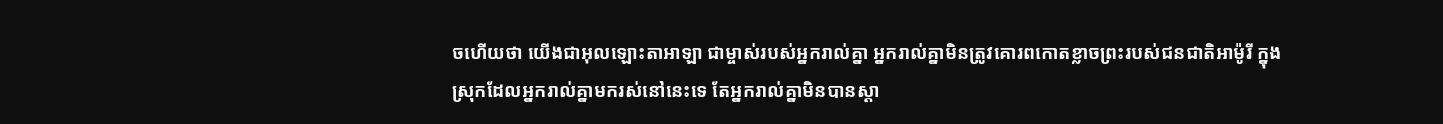ចហើយថា យើងជាអុលឡោះ‌តាអាឡា ជាម្ចាស់របស់អ្នករាល់គ្នា អ្នករាល់គ្នាមិនត្រូវគោរពកោតខ្លាចព្រះរបស់ជន‌ជាតិអាម៉ូ‌រី ក្នុងស្រុកដែលអ្នករាល់គ្នាមករស់នៅនេះទេ តែអ្នករាល់គ្នាមិនបានស្តា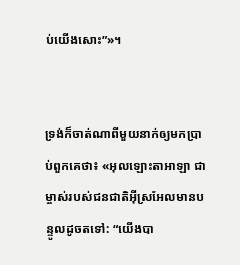ប់យើងសោះ”»។


ទ្រង់ក៏ចាត់ណាពីមួយនាក់ឲ្យមកប្រាប់ពួកគេថា៖ «អុលឡោះ‌តាអាឡា ជាម្ចាស់របស់ជន‌ជាតិអ៊ីស្រ‌អែលមានបន្ទូលដូចតទៅ: “យើងបា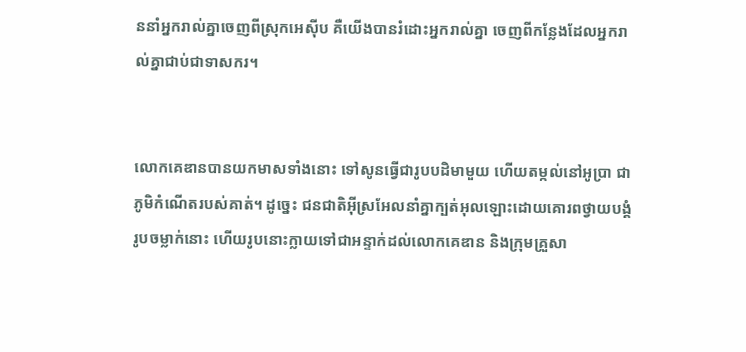ននាំអ្នករាល់គ្នាចេញពីស្រុកអេស៊ីប គឺយើងបានរំដោះអ្នករាល់គ្នា ចេញពីកន្លែងដែលអ្នករាល់គ្នាជាប់ជាទាសករ។


លោកគេឌានបានយកមាសទាំងនោះ ទៅសូនធ្វើជារូបបដិមាមួយ ហើយតម្កល់នៅអូប្រា ជាភូមិកំណើតរបស់គាត់។ ដូច្នេះ ជន‌ជាតិអ៊ីស្រ‌អែលនាំគ្នាក្បត់អុលឡោះដោយគោរពថ្វាយ‌បង្គំរូបចម្លាក់នោះ ហើយរូបនោះក្លាយទៅជាអន្ទាក់ដល់លោកគេឌាន និងក្រុមគ្រួសា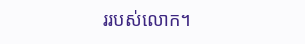ររបស់លោក។